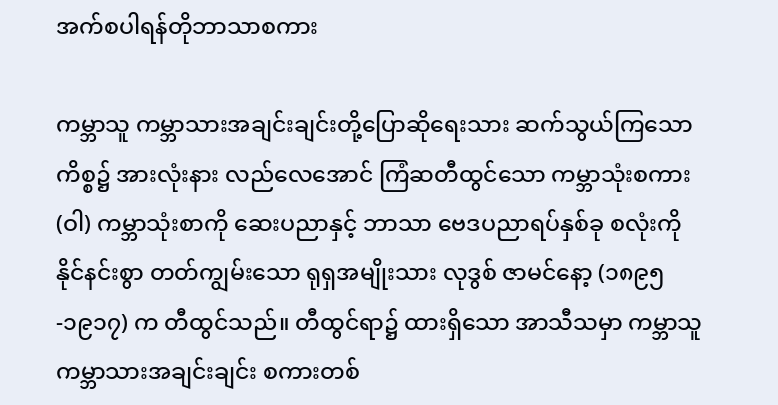အက်စပါရန်တိုဘာသာစကား

ကမ္ဘာသူ ကမ္ဘာသားအချင်းချင်းတို့ပြောဆိုရေးသား ဆက်သွယ်ကြသော ကိစ္စ၌ အားလုံးနား လည်လေအောင် ကြံဆတီထွင်သော ကမ္ဘာသုံးစကား (ဝါ) ကမ္ဘာသုံးစာကို ဆေးပညာနှင့် ဘာသာ ဗေဒပညာရပ်နှစ်ခု စလုံးကို နိုင်နင်းစွာ တတ်ကျွမ်းသော ရုရှအမျိုးသား လုဒွစ် ဇာမင်နော့ (၁၈၉၅-၁၉၁၇) က တီထွင်သည်။ တီထွင်ရာ၌ ထားရှိသော အာသီသမှာ ကမ္ဘာသူ ကမ္ဘာသားအချင်းချင်း စကားတစ်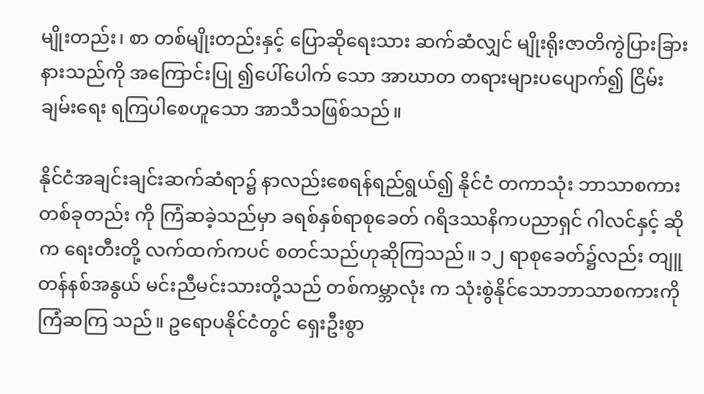မျိုးတည်း၊ စာ တစ်မျိုးတည်းနှင့် ပြောဆိုရေးသား ဆက်ဆံလျှင် မျိုးရိုးဇာတိကွဲပြားခြားနားသည်ကို အကြောင်းပြု ၍ပေါ်ပေါက် သော အာဃာတ တရားများပပျောက်၍ ငြိမ်း ချမ်းရေး ရကြပါစေဟူသော အာသီသဖြစ်သည်။

နိုင်ငံအချင်းချင်းဆက်ဆံရာ၌ နာလည်းစေရန်ရည်ရွယ်၍ နိုင်ငံ တကာသုံး ဘာသာစကားတစ်ခုတည်း ကို ကြံဆခဲ့သည်မှာ ခရစ်နှစ်ရာစုခေတ် ဂရိဒဿနိကပညာရှင် ဂါလင်နှင့် ဆိုက ရေးတီးတို့ လက်ထက်ကပင် စတင်သည်ဟုဆိုကြသည်။ ၁၂ ရာစုခေတ်၌လည်း တျူတန်နစ်အနွယ် မင်းညီမင်းသားတို့သည် တစ်ကမ္ဘာလုံး က သုံးစွဲနိုင်သောဘာသာစကားကို ကြံဆကြ သည်။ ဥရောပနိုင်ငံတွင် ရှေးဦးစွာ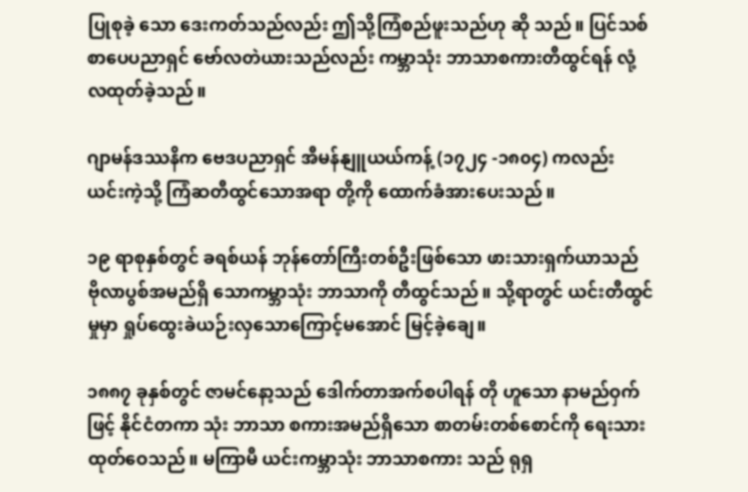ပြုစုခဲ့ သော ဒေးကတ်သည်လည်း ဤသို့ကြံစည်ဖူးသည်ဟု ဆို သည်။ ပြင်သစ်စာပေပညာရှင် ဗော်လတဲယားသည်လည်း ကမ္ဘာသုံး ဘာသာစကားတီထွင်ရန် လုံ့လထုတ်ခဲ့သည်။

ဂျာမန်ဒဿနိက ဗေဒပညာရှင် အီမန်နျူယယ်ကန့် (၁၇၂၄ -၁၈၀၄) ကလည်း ယင်းကဲ့သို့ ကြံဆတီထွင်သောအရာ တို့ကို ထောက်ခံအားပေးသည်။

၁၉ ရာစုနှစ်တွင် ခရစ်ယန် ဘုန်တော်ကြီးတစ်ဦးဖြစ်သော ဖားသားရှက်ယာသည် ဗိုလာပွစ်အမည်ရှိ သောကမ္ဘာသုံး ဘာသာကို တီထွင်သည်။ သို့ရာတွင် ယင်းတီထွင်မှုမှာ ရှုပ်ထွေးခဲယဉ်းလှသောကြောင့်မအောင် မြင့်ခဲ့ချေ။

၁၈၈၇ ခုနှစ်တွင် ဇာမင်နော့သည် ဒေါက်တာအက်စပါရန် တို ဟူသော နာမည်ဝှက်ဖြင့် နိုင်ငံတကာ သုံး ဘာသာ စကားအမည်ရှိသော စာတမ်းတစ်စောင်ကို ရေးသား ထုတ်ဝေသည်။ မကြာမီ ယင်းကမ္ဘာသုံး ဘာသာစကား သည် ရုရှ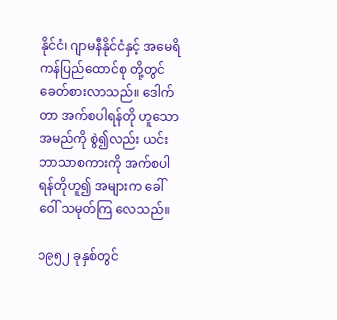နိုင်ငံ၊ ဂျာမနီနိုင်ငံနှင့် အမေရိကန်ပြည်ထောင်စု တို့တွင် ခေတ်စားလာသည်။ ဒေါက်တာ အက်စပါရန်တို ဟူသော အမည်ကို စွဲ၍လည်း ယင်းဘာသာစကားကို အက်စပါရန်တိုဟူ၍ အများက ခေါ် ဝေါ် သမုတ်ကြ လေသည်။

၁၉၅၂ ခုနှစ်တွင်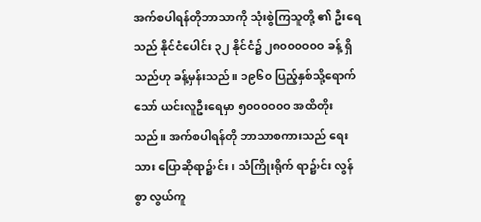အက်စပါရန်တိုဘာသာကို သုံးစွဲကြသူတို့ ၏ ဦးရေသည် နိုင်ငံပေါင်း ၃၂ နိုင်ငံ၌ ၂၈၀၀၀ဝ၀ဝ ခန့် ရှိသည်ဟု ခန့်မှန်းသည်။ ၁၉၆၀ ပြည့်နှစ်သို့ရောက်သော် ယင်းလူဦးရေမှာ ၅၀၀၀ဝ၀ဝ အထိတိုးသည်။ အက်စပါရန်တို ဘာသာစကားသည် ရေးသား ပြောဆိုရာ၌›င်း၊ သံကြိုးရိုက် ရာ၌›င်း လွန်စွာ လွယ်ကူ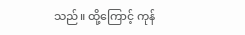သည်။ ထို့ကြောင့် ကုန်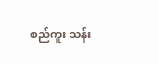စည်ကူး သန်း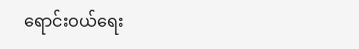ရောင်းဝယ်ရေး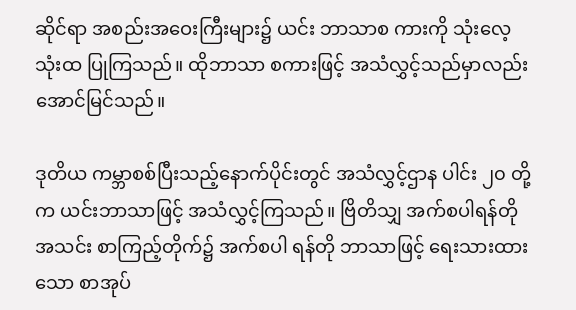ဆိုင်ရာ အစည်းအဝေးကြီးများ၌ ယင်း ဘာသာစ ကားကို သုံးလေ့သုံးထ ပြုကြသည်။ ထိုဘာသာ စကားဖြင့် အသံလွှင့်သည်မှာလည်း အောင်မြင်သည်။

ဒုတိယ ကမ္ဘာစစ်ပြီးသည့်နောက်ပိုင်းတွင် အသံလွှင့်ဌာန ပါင်း ၂၀ တို့က ယင်းဘာသာဖြင့် အသံလွှင့်ကြသည်။ ဗြိတိသျှ အက်စပါရန်တိုအသင်း စာကြည့်တိုက်၌ အက်စပါ ရန်တို ဘာသာဖြင့် ရေးသားထားသော စာအုပ်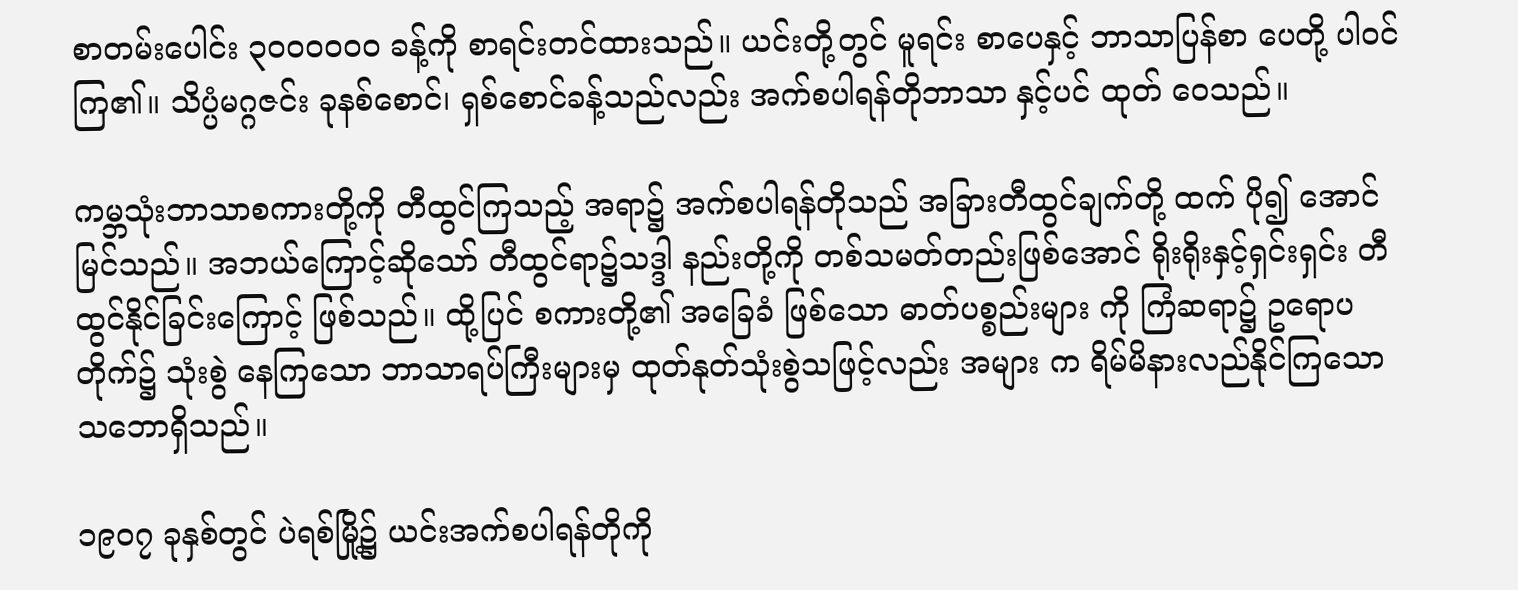စာတမ်းပေါင်း ၃၀၀၀ဝ၀ဝ ခန့်ကို စာရင်းတင်ထားသည်။ ယင်းတို့တွင် မူရင်း စာပေနှင့် ဘာသာပြန်စာ ပေတို့ ပါဝင်ကြ၏။ သိပ္ပံမဂ္ဂဇင်း ခုနစ်စောင်၊ ရှစ်စောင်ခန့်သည်လည်း အက်စပါရန်တိုဘာသာ နှင့်ပင် ထုတ် ဝေသည်။

ကမ္ဘသုံးဘာသာစကားတို့ကို တီထွင်ကြသည့် အရာ၌ အက်စပါရန်တိုသည် အခြားတီထွင်ချက်တို့ ထက် ပို၍ အောင်မြင်သည်။ အဘယ်ကြောင့်ဆိုသော် တီထွင်ရာ၌သဒ္ဒါ နည်းတို့ကို တစ်သမတ်တည်းဖြစ်အောင် ရိုးရိုးနှင့်ရှင်းရှင်း တီထွင်နိုင်ခြင်းကြောင့် ဖြစ်သည်။ ထို့ပြင် စကားတို့၏ အခြေခံ ဖြစ်သော ဓာတ်ပစ္စည်းများ ကို ကြံဆရာ၌ ဥရောပတိုက်၌ သုံးစွဲ နေကြသော ဘာသာရပ်ကြီးများမှ ထုတ်နုတ်သုံးစွဲသဖြင့်လည်း အများ က ရိမ်မိနားလည်နိုင်ကြသော သဘောရှိသည်။

၁၉၀၇ ခုနှစ်တွင် ပဲရစ်မြို့၌ ယင်းအက်စပါရန်တိုကို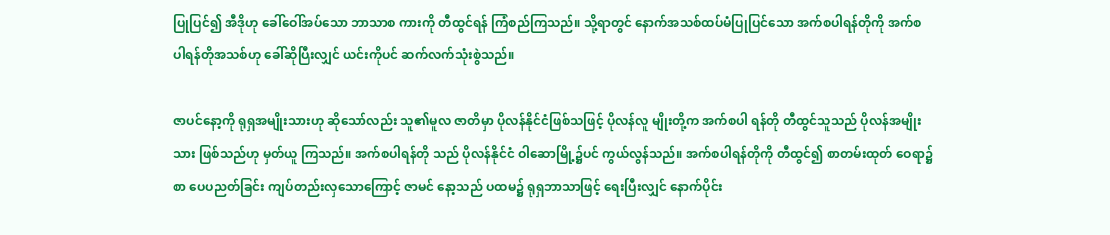ပြုပြင်၍ အီဒိုဟု ခေါ်ဝေါ်အပ်သော ဘာသာစ ကားကို တီထွင်ရန် ကြံစည်ကြသည်။ သို့ရာတွင် နောက်အသစ်ထပ်မံပြုပြင်သော အက်စပါရန်တိုကို အက်စ ပါရန်တိုအသစ်ဟု ခေါ်ဆိုပြီးလျှင် ယင်းကိုပင် ဆက်လက်သုံးစွဲသည်။

ဇာပင်နော့ကို ရုရှအမျိုးသားဟု ဆိုသော်လည်း သူ၏မူလ ဇာတိမှာ ပိုလန်နိုင်ငံဖြစ်သဖြင့် ပိုလန်လူ မျိုးတို့က အက်စပါ ရန်တို တီထွင်သူသည် ပိုလန်အမျိုးသား ဖြစ်သည်ဟု မှတ်ယူ ကြသည်။ အက်စပါရန်တို သည် ပိုလန်နိုင်ငံ ဝါဆောမြို့၌ပင် ကွယ်လွန်သည်။ အက်စပါရန်တိုကို တီထွင်၍ စာတမ်းထုတ် ဝေရာ၌ စာ ပေပညတ်ခြင်း ကျပ်တည်းလှသောကြောင့် ဇာမင် နော့သည် ပထမ၌ ရုရှဘာသာဖြင့် ရေးပြီးလျှင် နောက်ပိုင်း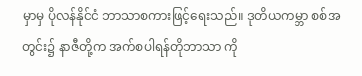မှာမှ ပိုလန်နိုင်ငံ ဘာသာစကားဖြင့်ရေးသည်။ ဒုတိယကမ္ဘာ စစ်အတွင်း၌ နာဇီတို့က အက်စပါရန်တိုဘာသာ ကို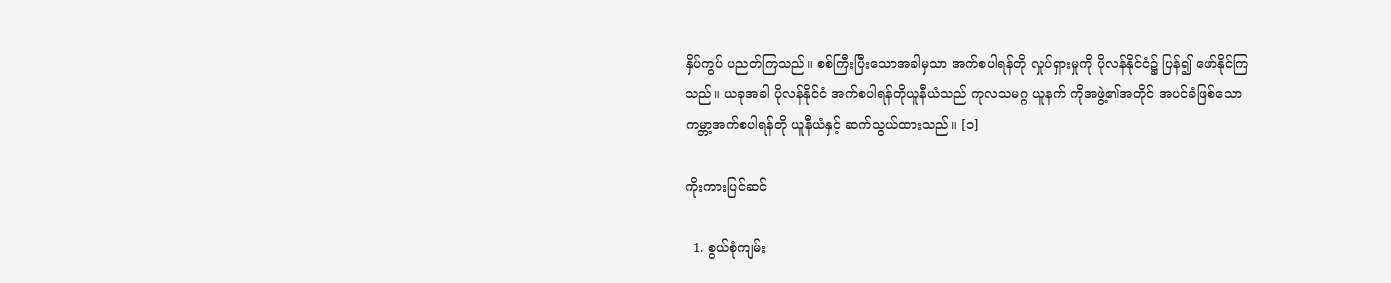နှိပ်ကွပ် ပညတ်ကြသည်။ စစ်ကြီးပြီးသောအခါမှသာ အက်စပါရန်တို လှုပ်ရှားမှုကို ပိုလန်နိုင်ငံ၌ ပြန်၍ ဖော်နိုင်ကြသည်။ ယခုအခါ ပိုလန်နိုင်ငံ အက်စပါရန်တိုယူနီယံသည် ကုလသမဂ္ဂ ယူနက် ကိုအဖွဲ့၏အတိုင် အပင်ခံဖြစ်သော ကမ္ဘာ့အက်စပါရန်တို ယူနီယံနှင့် ဆက်သွယ်ထားသည်။ [၁]

ကိုးကားပြင်ဆင်

  1. စွယ်စုံကျမ်း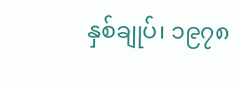နှစ်ချုပ်၊ ၁၉၇၈